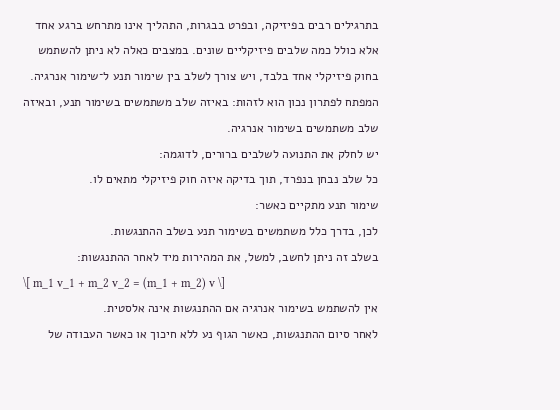בתרגילים רבים בפיזיקה, ובפרט בבגרות, התהליך אינו מתרחש ברגע אחד אלא כולל כמה שלבים פיזיקליים שונים. במצבים כאלה לא ניתן להשתמש בחוק פיזיקלי אחד בלבד, ויש צורך לשלב בין שימור תנע ל־שימור אנרגיה.
המפתח לפתרון נכון הוא לזהות: באיזה שלב משתמשים בשימור תנע, ובאיזה שלב משתמשים בשימור אנרגיה.
יש לחלק את התנועה לשלבים ברורים, לדוגמה:
כל שלב נבחן בנפרד, תוך בדיקה איזה חוק פיזיקלי מתאים לו.
שימור תנע מתקיים כאשר:
לכן, בדרך כלל משתמשים בשימור תנע בשלב ההתנגשות.
בשלב זה ניתן לחשב, למשל, את המהירות מיד לאחר ההתנגשות:
\[ m_1 v_1 + m_2 v_2 = (m_1 + m_2) v \]
אין להשתמש בשימור אנרגיה אם ההתנגשות אינה אלסטית.
לאחר סיום ההתנגשות, כאשר הגוף נע ללא חיכוך או כאשר העבודה של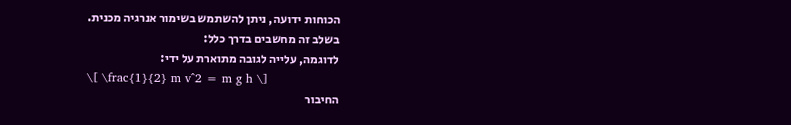הכוחות ידועה, ניתן להשתמש בשימור אנרגיה מכנית.
בשלב זה מחשבים בדרך כלל:
לדוגמה, עלייה לגובה מתוארת על ידי:
\[ \frac{1}{2} m v^2 = m g h \]
החיבור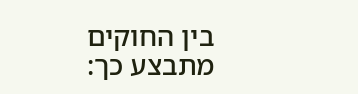בין החוקים מתבצע כך: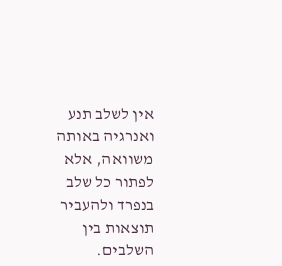אין לשלב תנע ואנרגיה באותה משוואה, אלא לפתור כל שלב בנפרד ולהעביר תוצאות בין השלבים.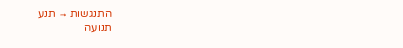התנגשות → תנע
תנועה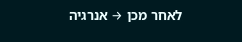לאחר מכן → אנרגיה